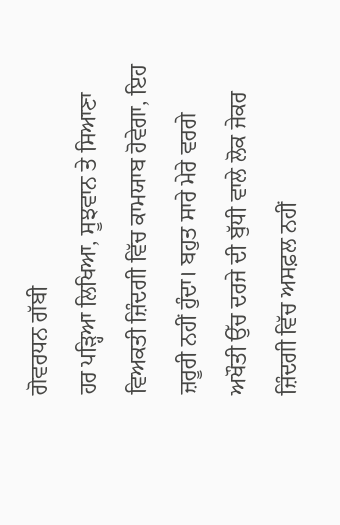ਗੋਵਰਧਨ ਗੱਬੀ
ਹਰ ਪੜ੍ਹਿਆ ਲਿਖਿਆ, ਸੂਝਵਾਨ ਤੇ ਸਿਆਣਾ ਵਿਅਕਤੀ ਜ਼ਿੰਦਗੀ ਵਿੱਚ ਕਾਮਯਾਬ ਹੋਵੇਗਾ, ਇਹ ਜ਼ਰੂਰੀ ਨਹੀਂ ਹੁੰਦਾ। ਬਹੁਤ ਸਾਰੇ ਮੇਰੇ ਵਰਗੇ ਅਖੌਤੀ ਉੱਚ ਦਰਜੇ ਦੀ ਬੁੱਧੀ ਵਾਲੇ ਲੋਕ ਜੇਕਰ ਜ਼ਿੰਦਗੀ ਵਿੱਚ ਅਸਫ਼ਲ ਨਹੀਂ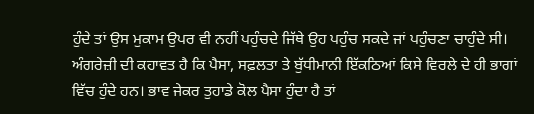ਹੁੰਦੇ ਤਾਂ ਉਸ ਮੁਕਾਮ ਉਪਰ ਵੀ ਨਹੀਂ ਪਹੁੰਚਦੇ ਜਿੱਥੇ ਉਹ ਪਹੁੰਚ ਸਕਦੇ ਜਾਂ ਪਹੁੰਚਣਾ ਚਾਹੁੰਦੇ ਸੀ। ਅੰਗਰੇਜ਼ੀ ਦੀ ਕਹਾਵਤ ਹੈ ਕਿ ਪੈਸਾ, ਸਫ਼ਲਤਾ ਤੇ ਬੁੱਧੀਮਾਨੀ ਇੱਕਠਿਆਂ ਕਿਸੇ ਵਿਰਲੇ ਦੇ ਹੀ ਭਾਗਾਂ ਵਿੱਚ ਹੁੰਦੇ ਹਨ। ਭਾਵ ਜੇਕਰ ਤੁਹਾਡੇ ਕੋਲ ਪੈਸਾ ਹੁੰਦਾ ਹੈ ਤਾਂ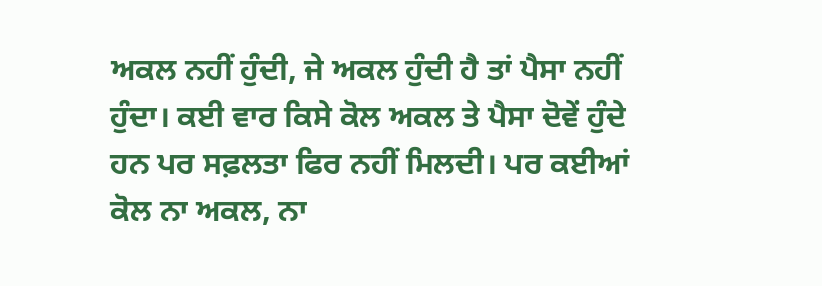ਅਕਲ ਨਹੀਂ ਹੁੰਦੀ, ਜੇ ਅਕਲ ਹੁੰਦੀ ਹੈ ਤਾਂ ਪੈਸਾ ਨਹੀਂ ਹੁੰਦਾ। ਕਈ ਵਾਰ ਕਿਸੇ ਕੋਲ ਅਕਲ ਤੇ ਪੈਸਾ ਦੋਵੇਂ ਹੁੰਦੇ ਹਨ ਪਰ ਸਫ਼ਲਤਾ ਫਿਰ ਨਹੀਂ ਮਿਲਦੀ। ਪਰ ਕਈਆਂ ਕੋਲ ਨਾ ਅਕਲ, ਨਾ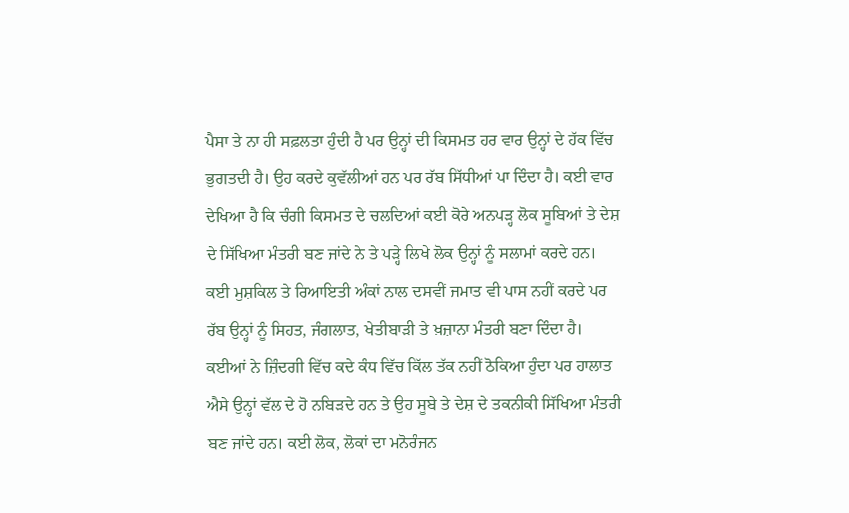ਪੈਸਾ ਤੇ ਨਾ ਹੀ ਸਫ਼ਲਤਾ ਹੁੰਦੀ ਹੈ ਪਰ ਉਨ੍ਹਾਂ ਦੀ ਕਿਸਮਤ ਹਰ ਵਾਰ ਉਨ੍ਹਾਂ ਦੇ ਹੱਕ ਵਿੱਚ ਭੁਗਤਦੀ ਹੈ। ਉਹ ਕਰਦੇ ਕੁਵੱਲੀਆਂ ਹਨ ਪਰ ਰੱਬ ਸਿੱਧੀਆਂ ਪਾ ਦਿੰਦਾ ਹੈ। ਕਈ ਵਾਰ ਦੇਖਿਆ ਹੈ ਕਿ ਚੰਗੀ ਕਿਸਮਤ ਦੇ ਚਲਦਿਆਂ ਕਈ ਕੋਰੇ ਅਨਪੜ੍ਹ ਲੋਕ ਸੂਬਿਆਂ ਤੇ ਦੇਸ਼ ਦੇ ਸਿੱਖਿਆ ਮੰਤਰੀ ਬਣ ਜਾਂਦੇ ਨੇ ਤੇ ਪੜ੍ਹੇ ਲਿਖੇ ਲੋਕ ਉਨ੍ਹਾਂ ਨੂੰ ਸਲਾਮਾਂ ਕਰਦੇ ਹਨ। ਕਈ ਮੁਸ਼ਕਿਲ ਤੇ ਰਿਆਇਤੀ ਅੰਕਾਂ ਨਾਲ ਦਸਵੀਂ ਜਮਾਤ ਵੀ ਪਾਸ ਨਹੀਂ ਕਰਦੇ ਪਰ ਰੱਬ ਉਨ੍ਹਾਂ ਨੂੰ ਸਿਹਤ, ਜੰਗਲਾਤ, ਖੇਤੀਬਾੜੀ ਤੇ ਖ਼ਜ਼ਾਨਾ ਮੰਤਰੀ ਬਣਾ ਦਿੰਦਾ ਹੈ। ਕਈਆਂ ਨੇ ਜ਼ਿੰਦਗੀ ਵਿੱਚ ਕਦੇ ਕੰਧ ਵਿੱਚ ਕਿੱਲ ਤੱਕ ਨਹੀਂ ਠੋਕਿਆ ਹੁੰਦਾ ਪਰ ਹਾਲਾਤ ਐਸੇ ਉਨ੍ਹਾਂ ਵੱਲ ਦੇ ਹੋ ਨਬਿੜਦੇ ਹਨ ਤੇ ਉਹ ਸੂਬੇ ਤੇ ਦੇਸ਼ ਦੇ ਤਕਨੀਕੀ ਸਿੱਖਿਆ ਮੰਤਰੀ ਬਣ ਜਾਂਦੇ ਹਨ। ਕਈ ਲੋਕ, ਲੋਕਾਂ ਦਾ ਮਨੋਰੰਜਨ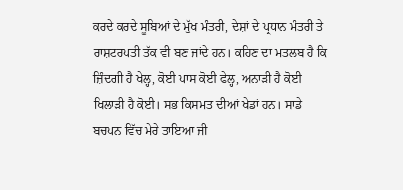ਕਰਦੇ ਕਰਦੇ ਸੂਬਿਆਂ ਦੇ ਮੁੱਖ ਮੰਤਰੀ, ਦੇਸ਼ਾਂ ਦੇ ਪ੍ਰਧਾਨ ਮੰਤਰੀ ਤੇ ਰਾਸ਼ਟਰਪਤੀ ਤੱਕ ਵੀ ਬਣ ਜਾਂਦੇ ਹਨ। ਕਹਿਣ ਦਾ ਮਤਲਬ ਹੈ ਕਿ ਜ਼ਿੰਦਗੀ ਹੈ ਖੇਲ੍ਹ, ਕੋਈ ਪਾਸ ਕੋਈ ਫੇਲ੍ਹ, ਅਨਾੜੀ ਹੈ ਕੋਈ ਖਿਲਾੜੀ ਹੈ ਕੋਈ। ਸਭ ਕਿਸਮਤ ਦੀਆਂ ਖੇਡਾਂ ਹਨ। ਸਾਡੇ ਬਚਪਨ ਵਿੱਚ ਮੇਰੇ ਤਾਇਆ ਜੀ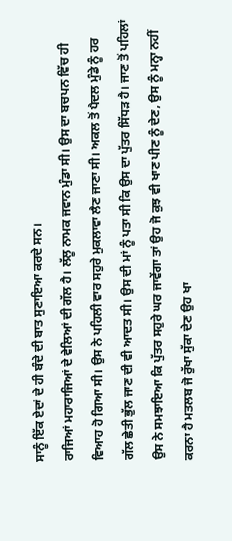ਸਾਨੂੰ ਇੱਕ ਏਦਾਂ ਦੇ ਹੀ ਬੰਦੇ ਦੀ ਬਾਤ ਸੁਣਾਇਆ ਕਰਦੇ ਸਨ।
ਰਾਜਿਆਂ ਮਹਾਰਾਜਿਆਂ ਦੇ ਵੇਲਿਆਂ ਦੀ ਗੱਲ ਹੈ। ਲੱਲੂ ਨਾਮਕ ਜਵਾਨ ਮੁੰਡਾ ਸੀ। ਉਸ ਦਾ ਬਚਪਨ ਵਿੱਚ ਹੀ ਵਿਆਹ ਹੋ ਗਿਆ ਸੀ। ਉਸ ਨੇ ਪਹਿਲੀ ਵਾਰ ਸਹੁਰੇ ਮੁਕਲਾਵਾ ਲੈਣ ਜਾਣਾ ਸੀ। ਅਕਲ ਤੋਂ ਪੈਦਲ ਮੁੰਡੇ ਨੂੰ ਹਰ ਗੱਲ ਛੇਤੀ ਭੁੱਲ ਜਾਣ ਦੀ ਵੀ ਆਦਤ ਸੀ। ਉਸ ਦੀ ਮਾਂ ਨੂੰ ਪਤਾ ਸੀ ਕਿ ਉਸ ਦਾ ਪੁੱਤਰ ਸਿੱਧੜ ਹੈ। ਜਾਣ ਤੋਂ ਪਹਿਲਾਂ ਉਸ ਨੇ ਸਮਝਾਇਆ ਕਿ ਪੁੱਤਰ ਸਹੁਰੇ ਘਰ ਜਾਵੇਂਗਾ ਤਾਂ ਉਹ ਜੋ ਕੁਝ ਵੀ ਖਾਣ ਪੀਣ ਨੂੰ ਦੇਣ, ਉਸ ਨੂੰ ਮਨ੍ਹਾ ਨਹੀਂ ਕਰਨਾ ਹੈ ਮਤਲਬ ਜੋ ਰੁੱਖਾ ਸੁੱਕਾ ਦੇਣ ਉਹ ਖਾ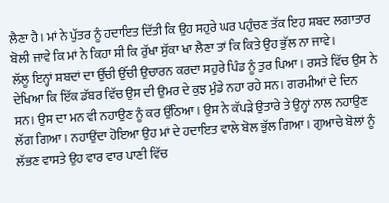ਲੈਣਾ ਹੈ। ਮਾਂ ਨੇ ਪੁੱਤਰ ਨੂੰ ਹਦਾਇਤ ਦਿੱਤੀ ਕਿ ਉਹ ਸਹੁਰੇ ਘਰ ਪਹੁੰਚਣ ਤੱਕ ਇਹ ਸ਼ਬਦ ਲਗਾਤਾਰ ਬੋਲੀ ਜਾਵੇ ਕਿ ਮਾਂ ਨੇ ਕਿਹਾ ਸੀ ਕਿ ਰੁੱਖਾ ਸੁੱਕਾ ਖਾ ਲੈਣਾ ਤਾਂ ਕਿ ਕਿਤੇ ਉਹ ਭੁੱਲ ਨਾ ਜਾਵੇ।
ਲੱਲੂ ਇਨ੍ਹਾਂ ਸ਼ਬਦਾਂ ਦਾ ਉੱਚੀ ਉੱਚੀ ਉਚਾਰਨ ਕਰਦਾ ਸਹੁਰੇ ਪਿੰਡ ਨੂੰ ਤੁਰ ਪਿਆ। ਰਸਤੇ ਵਿੱਚ ਉਸ ਨੇ ਦੇਖਿਆ ਕਿ ਇੱਕ ਡੱਬਰ ਵਿੱਚ ਉਸ ਦੀ ਉਮਰ ਦੇ ਕੁਝ ਮੁੰਡੇ ਨਹਾ ਰਹੇ ਸਨ। ਗਰਮੀਆਂ ਦੇ ਦਿਨ ਸਨ। ਉਸ ਦਾ ਮਨ ਵੀ ਨਹਾਉਣ ਨੂੰ ਕਰ ਉੱਠਿਆ। ਉਸ ਨੇ ਕੱਪੜੇ ਉਤਾਰੇ ਤੇ ਉਨ੍ਹਾਂ ਨਾਲ ਨਹਾਉਣ ਲੱਗ ਗਿਆ। ਨਹਾਉਂਦਾ ਹੋਇਆ ਉਹ ਮਾਂ ਦੇ ਹਦਾਇਤ ਵਾਲੇ ਬੋਲ ਭੁੱਲ ਗਿਆ। ਗੁਆਚੇ ਬੋਲਾਂ ਨੂੰ ਲੱਭਣ ਵਾਸਤੇ ਉਹ ਵਾਰ ਵਾਰ ਪਾਣੀ ਵਿੱਚ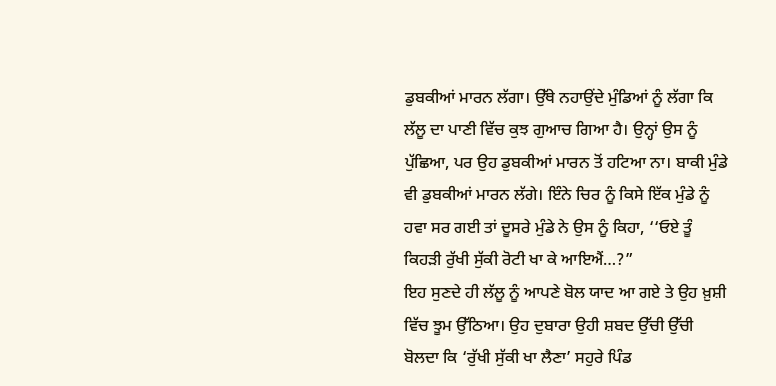ਡੁਬਕੀਆਂ ਮਾਰਨ ਲੱਗਾ। ਉੱਥੇ ਨਹਾਉਂਦੇ ਮੁੰਡਿਆਂ ਨੂੰ ਲੱਗਾ ਕਿ ਲੱਲੂ ਦਾ ਪਾਣੀ ਵਿੱਚ ਕੁਝ ਗੁਆਚ ਗਿਆ ਹੈ। ਉਨ੍ਹਾਂ ਉਸ ਨੂੰ ਪੁੱਛਿਆ, ਪਰ ਉਹ ਡੁਬਕੀਆਂ ਮਾਰਨ ਤੋਂ ਹਟਿਆ ਨਾ। ਬਾਕੀ ਮੁੰਡੇ ਵੀ ਡੁਬਕੀਆਂ ਮਾਰਨ ਲੱਗੇ। ਇੰਨੇ ਚਿਰ ਨੂੰ ਕਿਸੇ ਇੱਕ ਮੁੰਡੇ ਨੂੰ ਹਵਾ ਸਰ ਗਈ ਤਾਂ ਦੂਸਰੇ ਮੁੰਡੇ ਨੇ ਉਸ ਨੂੰ ਕਿਹਾ, ‘‘ਓਏ ਤੂੰ ਕਿਹੜੀ ਰੁੱਖੀ ਸੁੱਕੀ ਰੋਟੀ ਖਾ ਕੇ ਆਇਐਂ…?”
ਇਹ ਸੁਣਦੇ ਹੀ ਲੱਲੂ ਨੂੰ ਆਪਣੇ ਬੋਲ ਯਾਦ ਆ ਗਏ ਤੇ ਉਹ ਖ਼ੁਸ਼ੀ ਵਿੱਚ ਝੂਮ ਉੱਠਿਆ। ਉਹ ਦੁਬਾਰਾ ਉਹੀ ਸ਼ਬਦ ਉੱਚੀ ਉੱਚੀ ਬੋਲਦਾ ਕਿ ‘ਰੁੱਖੀ ਸੁੱਕੀ ਖਾ ਲੈਣਾ’ ਸਹੁਰੇ ਪਿੰਡ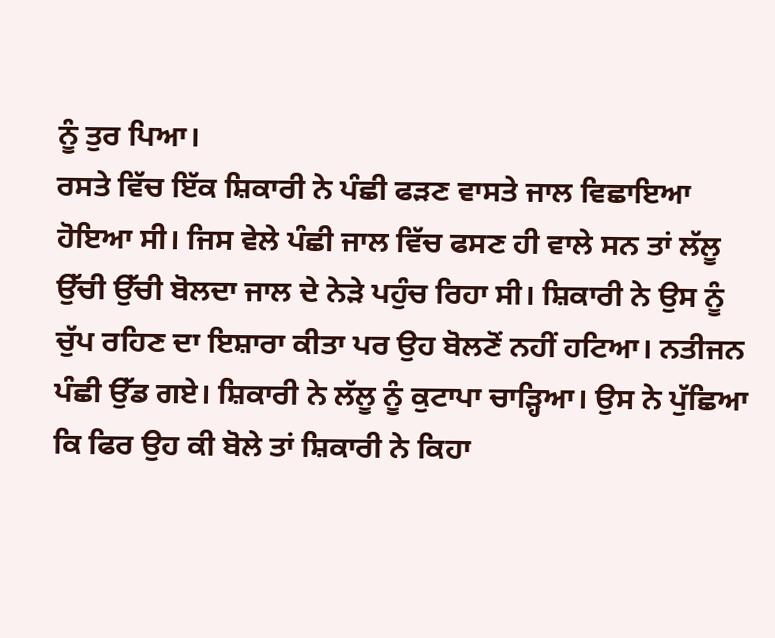ਨੂੰ ਤੁਰ ਪਿਆ।
ਰਸਤੇ ਵਿੱਚ ਇੱਕ ਸ਼ਿਕਾਰੀ ਨੇ ਪੰਛੀ ਫੜਣ ਵਾਸਤੇ ਜਾਲ ਵਿਛਾਇਆ ਹੋਇਆ ਸੀ। ਜਿਸ ਵੇਲੇ ਪੰਛੀ ਜਾਲ ਵਿੱਚ ਫਸਣ ਹੀ ਵਾਲੇ ਸਨ ਤਾਂ ਲੱਲੂ ਉੱਚੀ ਉੱਚੀ ਬੋਲਦਾ ਜਾਲ ਦੇ ਨੇੜੇ ਪਹੁੰਚ ਰਿਹਾ ਸੀ। ਸ਼ਿਕਾਰੀ ਨੇ ਉਸ ਨੂੰ ਚੁੱਪ ਰਹਿਣ ਦਾ ਇਸ਼ਾਰਾ ਕੀਤਾ ਪਰ ਉਹ ਬੋਲਣੋਂ ਨਹੀਂ ਹਟਿਆ। ਨਤੀਜਨ ਪੰਛੀ ਉੱਡ ਗਏ। ਸ਼ਿਕਾਰੀ ਨੇ ਲੱਲੂ ਨੂੰ ਕੁਟਾਪਾ ਚਾੜ੍ਹਿਆ। ਉਸ ਨੇ ਪੁੱਛਿਆ ਕਿ ਫਿਰ ਉਹ ਕੀ ਬੋਲੇ ਤਾਂ ਸ਼ਿਕਾਰੀ ਨੇ ਕਿਹਾ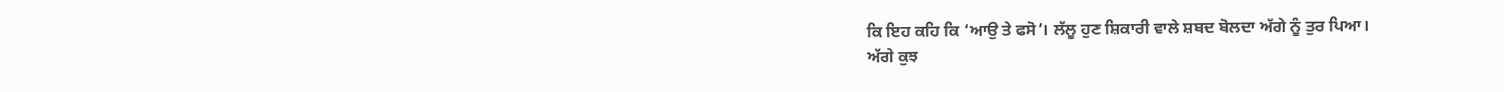ਕਿ ਇਹ ਕਹਿ ਕਿ ‘ਆਉ ਤੇ ਫਸੋ’। ਲੱਲੂ ਹੁਣ ਸ਼ਿਕਾਰੀ ਵਾਲੇ ਸ਼ਬਦ ਬੋਲਦਾ ਅੱਗੇ ਨੂੰ ਤੁਰ ਪਿਆ।
ਅੱਗੇ ਕੁਝ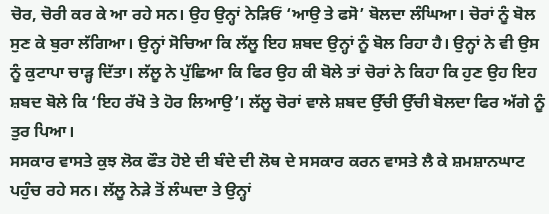ਚੋਰ, ਚੋਰੀ ਕਰ ਕੇ ਆ ਰਹੇ ਸਨ। ਉਹ ਉਨ੍ਹਾਂ ਨੇੜਿਓਂ ‘ਆਉ ਤੇ ਫਸੋ’ ਬੋਲਦਾ ਲੰਘਿਆ। ਚੋਰਾਂ ਨੂੰ ਬੋਲ ਸੁਣ ਕੇ ਬੁਰਾ ਲੱਗਿਆ। ਉਨ੍ਹਾਂ ਸੋਚਿਆ ਕਿ ਲੱਲੂ ਇਹ ਸ਼ਬਦ ਉਨ੍ਹਾਂ ਨੂੰ ਬੋਲ ਰਿਹਾ ਹੈ। ਉਨ੍ਹਾਂ ਨੇ ਵੀ ਉਸ ਨੂੰ ਕੁਟਾਪਾ ਚਾੜ੍ਹ ਦਿੱਤਾ। ਲੱਲੂ ਨੇ ਪੁੱਛਿਆ ਕਿ ਫਿਰ ਉਹ ਕੀ ਬੋਲੇ ਤਾਂ ਚੋਰਾਂ ਨੇ ਕਿਹਾ ਕਿ ਹੁਣ ਉਹ ਇਹ ਸ਼ਬਦ ਬੋਲੇ ਕਿ ‘ਇਹ ਰੱਖੋ ਤੇ ਹੋਰ ਲਿਆਉ’। ਲੱਲੂ ਚੋਰਾਂ ਵਾਲੇ ਸ਼ਬਦ ਉੱਚੀ ਉੱਚੀ ਬੋਲਦਾ ਫਿਰ ਅੱਗੇ ਨੂੰ ਤੁਰ ਪਿਆ।
ਸਸਕਾਰ ਵਾਸਤੇ ਕੁਝ ਲੋਕ ਫੌਤ ਹੋਏ ਦੀ ਬੰਦੇ ਦੀ ਲੋਥ ਦੇ ਸਸਕਾਰ ਕਰਨ ਵਾਸਤੇ ਲੈ ਕੇ ਸ਼ਮਸ਼ਾਨਘਾਟ ਪਹੁੰਚ ਰਹੇ ਸਨ। ਲੱਲੂ ਨੇੜੇ ਤੋਂ ਲੰਘਦਾ ਤੇ ਉਨ੍ਹਾਂ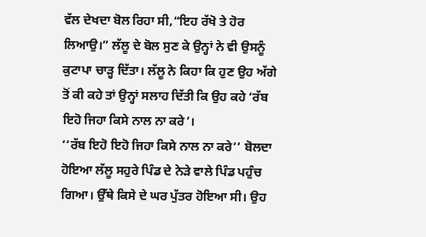ਵੱਲ ਦੇਖਦਾ ਬੋਲ ਰਿਹਾ ਸੀ,“ਇਹ ਰੱਖੋ ਤੇ ਹੋਰ ਲਿਆਉ।” ਲੱਲੂ ਦੇ ਬੋਲ ਸੁਣ ਕੇ ਉਨ੍ਹਾਂ ਨੇ ਵੀ ਉਸਨੂੰ ਕੁਟਾਪਾ ਚਾੜ੍ਹ ਦਿੱਤਾ। ਲੱਲੂ ਨੇ ਕਿਹਾ ਕਿ ਹੁਣ ਉਹ ਅੱਗੇ ਤੋਂ ਕੀ ਕਹੇ ਤਾਂ ਉਨ੍ਹਾਂ ਸਲਾਹ ਦਿੱਤੀ ਕਿ ਉਹ ਕਹੇ ‘ਰੱਬ ਇਹੋ ਜਿਹਾ ਕਿਸੇ ਨਾਲ ਨਾ ਕਰੇ’।
‘‘ਰੱਬ ਇਹੋ ਇਹੋ ਜਿਹਾ ਕਿਸੇ ਨਾਲ ਨਾ ਕਰੇ’’ ਬੋਲਦਾ ਹੋਇਆ ਲੱਲੂ ਸਹੁਰੇ ਪਿੰਡ ਦੇ ਨੇੜੇ ਵਾਲੇ ਪਿੰਡ ਪਹੁੰਚ ਗਿਆ। ਉੱਥੇ ਕਿਸੇ ਦੇ ਘਰ ਪੁੱਤਰ ਹੋਇਆ ਸੀ। ਉਹ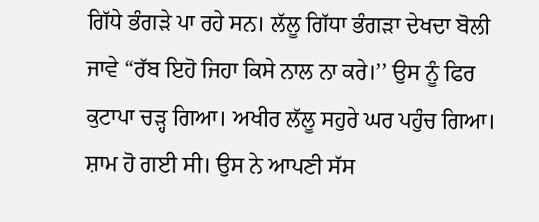ਗਿੱਧੇ ਭੰਗੜੇ ਪਾ ਰਹੇ ਸਨ। ਲੱਲੂ ਗਿੱਧਾ ਭੰਗੜਾ ਦੇਖਦਾ ਬੋਲੀ ਜਾਵੇ “ਰੱਬ ਇਹੋ ਜਿਹਾ ਕਿਸੇ ਨਾਲ ਨਾ ਕਰੇ।’’ ਉਸ ਨੂੰ ਫਿਰ ਕੁਟਾਪਾ ਚੜ੍ਹ ਗਿਆ। ਅਖੀਰ ਲੱਲੂ ਸਹੁਰੇ ਘਰ ਪਹੁੰਚ ਗਿਆ। ਸ਼ਾਮ ਹੋ ਗਈ ਸੀ। ਉਸ ਨੇ ਆਪਣੀ ਸੱਸ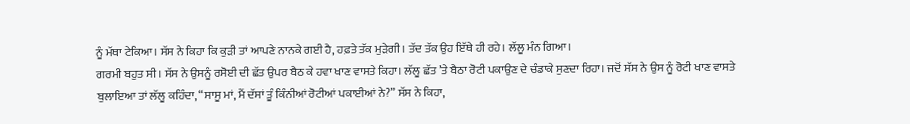ਨੂੰ ਮੱਥਾ ਟੇਕਿਆ। ਸੱਸ ਨੇ ਕਿਹਾ ਕਿ ਕੁੜੀ ਤਾਂ ਆਪਣੇ ਨਾਨਕੇ ਗਈ ਹੈ, ਹਫ਼ਤੇ ਤੱਕ ਮੁੜੇਗੀ। ਤੱਦ ਤੱਕ ਉਹ ਇੱਥੇ ਹੀ ਰਹੇ। ਲੱਲੂ ਮੰਨ ਗਿਆ।
ਗਰਮੀ ਬਹੁਤ ਸੀ। ਸੱਸ ਨੇ ਉਸਨੂੰ ਰਸੋਈ ਦੀ ਛੱਤ ਉਪਰ ਬੈਠ ਕੇ ਹਵਾ ਖਾਣ ਵਾਸਤੇ ਕਿਹਾ। ਲੱਲੂ ਛੱਤ ’ਤੇ ਬੈਠਾ ਰੋਟੀ ਪਕਾਉਣ ਦੇ ਚੰਡਾਕੇ ਸੁਣਦਾ ਰਿਹਾ। ਜਦੋਂ ਸੱਸ ਨੇ ਉਸ ਨੂੰ ਰੋਟੀ ਖਾਣ ਵਾਸਤੇ ਬੁਲਾਇਆ ਤਾਂ ਲੱਲੂ ਕਹਿੰਦਾ, “ਸਾਸੂ ਮਾਂ, ਮੈਂ ਦੱਸਾਂ ਤੂੰ ਕਿੰਨੀਆਂ ਰੋਟੀਆਂ ਪਕਾਈਆਂ ਨੇ?” ਸੱਸ ਨੇ ਕਿਹਾ,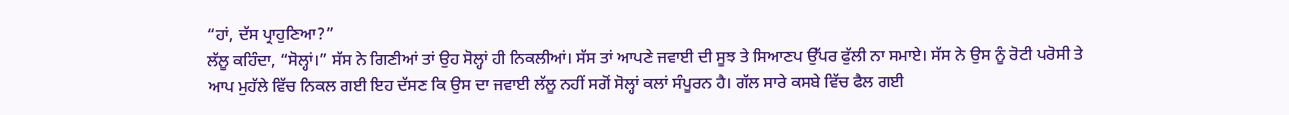“ਹਾਂ, ਦੱਸ ਪ੍ਰਾਹੁਣਿਆ?”
ਲੱਲੂ ਕਹਿੰਦਾ, “ਸੋਲ੍ਹਾਂ।” ਸੱਸ ਨੇ ਗਿਣੀਆਂ ਤਾਂ ਉਹ ਸੋਲ੍ਹਾਂ ਹੀ ਨਿਕਲੀਆਂ। ਸੱਸ ਤਾਂ ਆਪਣੇ ਜਵਾਈ ਦੀ ਸੂਝ ਤੇ ਸਿਆਣਪ ਉੱਪਰ ਫੁੱਲੀ ਨਾ ਸਮਾਏ। ਸੱਸ ਨੇ ਉਸ ਨੂੰ ਰੋਟੀ ਪਰੋਸੀ ਤੇ ਆਪ ਮੁਹੱਲੇ ਵਿੱਚ ਨਿਕਲ ਗਈ ਇਹ ਦੱਸਣ ਕਿ ਉਸ ਦਾ ਜਵਾਈ ਲੱਲੂ ਨਹੀਂ ਸਗੋਂ ਸੋਲ੍ਹਾਂ ਕਲਾਂ ਸੰਪੂਰਨ ਹੈ। ਗੱਲ ਸਾਰੇ ਕਸਬੇ ਵਿੱਚ ਫੈਲ ਗਈ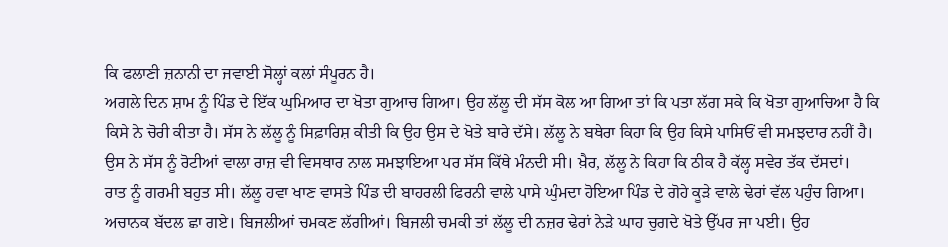ਕਿ ਫਲਾਣੀ ਜ਼ਨਾਨੀ ਦਾ ਜਵਾਈ ਸੋਲ੍ਹਾਂ ਕਲਾਂ ਸੰਪੂਰਨ ਹੈ।
ਅਗਲੇ ਦਿਨ ਸ਼ਾਮ ਨੂੰ ਪਿੰਡ ਦੇ ਇੱਕ ਘੁਮਿਆਰ ਦਾ ਖੋਤਾ ਗੁਆਚ ਗਿਆ। ਉਹ ਲੱਲੂ ਦੀ ਸੱਸ ਕੋਲ ਆ ਗਿਆ ਤਾਂ ਕਿ ਪਤਾ ਲੱਗ ਸਕੇ ਕਿ ਖੋਤਾ ਗੁਆਚਿਆ ਹੈ ਕਿ ਕਿਸੇ ਨੇ ਚੋਰੀ ਕੀਤਾ ਹੈ। ਸੱਸ ਨੇ ਲੱਲੂ ਨੂੰ ਸਿਫ਼ਾਰਿਸ਼ ਕੀਤੀ ਕਿ ਉਹ ਉਸ ਦੇ ਖੋਤੇ ਬਾਰੇ ਦੱਸੇ। ਲੱਲੂ ਨੇ ਬਥੇਰਾ ਕਿਹਾ ਕਿ ਉਹ ਕਿਸੇ ਪਾਸਿਓਂ ਵੀ ਸਮਝਦਾਰ ਨਹੀਂ ਹੈ। ਉਸ ਨੇ ਸੱਸ ਨੂੰ ਰੋਟੀਆਂ ਵਾਲਾ ਰਾਜ਼ ਵੀ ਵਿਸਥਾਰ ਨਾਲ ਸਮਝਾਇਆ ਪਰ ਸੱਸ ਕਿੱਥੇ ਮੰਨਦੀ ਸੀ। ਖ਼ੈਰ, ਲੱਲੂ ਨੇ ਕਿਹਾ ਕਿ ਠੀਕ ਹੈ ਕੱਲ੍ਹ ਸਵੇਰ ਤੱਕ ਦੱਸਦਾਂ।
ਰਾਤ ਨੂੰ ਗਰਮੀ ਬਹੁਤ ਸੀ। ਲੱਲੂ ਹਵਾ ਖਾਣ ਵਾਸਤੇ ਪਿੰਡ ਦੀ ਬਾਹਰਲੀ ਫਿਰਨੀ ਵਾਲੇ ਪਾਸੇ ਘੁੰਮਦਾ ਹੋਇਆ ਪਿੰਡ ਦੇ ਗੋਹੇ ਕੂੜੇ ਵਾਲੇ ਢੇਰਾਂ ਵੱਲ ਪਹੁੰਚ ਗਿਆ। ਅਚਾਨਕ ਬੱਦਲ ਛਾ ਗਏ। ਬਿਜਲੀਆਂ ਚਮਕਣ ਲੱਗੀਆਂ। ਬਿਜਲੀ ਚਮਕੀ ਤਾਂ ਲੱਲੂ ਦੀ ਨਜ਼ਰ ਢੇਰਾਂ ਨੇੜੇ ਘਾਹ ਚੁਗਦੇ ਖੋਤੇ ਉੱਪਰ ਜਾ ਪਈ। ਉਹ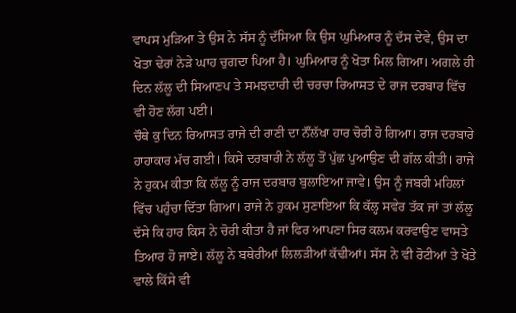ਵਾਪਸ ਮੁੜਿਆ ਤੇ ਉਸ ਨੇ ਸੱਸ ਨੂੰ ਦੱਸਿਆ ਕਿ ਉਸ ਘੁਮਿਆਰ ਨੂੰ ਦੱਸ ਦੇਵੇ, ਉਸ ਦਾ ਖੋਤਾ ਢੇਰਾਂ ਨੇੜੇ ਘਾਹ ਚੁਗਦਾ ਪਿਆ ਹੈ। ਘੁਮਿਆਰ ਨੂੰ ਖੋਤਾ ਮਿਲ ਗਿਆ। ਅਗਲੇ ਹੀ ਦਿਨ ਲੱਲੂ ਦੀ ਸਿਆਣਪ ਤੇ ਸਮਝਦਾਰੀ ਦੀ ਚਰਚਾ ਰਿਆਸਤ ਦੇ ਰਾਜ ਦਰਬਾਰ ਵਿੱਚ ਵੀ ਹੋਣ ਲੱਗ ਪਈ।
ਚੌਥੇ ਕੁ ਦਿਨ ਰਿਆਸਤ ਰਾਜੇ ਦੀ ਰਾਣੀ ਦਾ ਨੌਂਲੱਖਾ ਹਾਰ ਚੋਰੀ ਹੋ ਗਿਆ। ਰਾਜ ਦਰਬਾਰੇ ਹਾਹਾਕਾਰ ਮੱਚ ਗਈ। ਕਿਸੇ ਦਰਬਾਰੀ ਨੇ ਲੱਲੂ ਤੋਂ ਪੁੱਛ ਪੁਆਉਣ ਦੀ ਗੱਲ ਕੀਤੀ। ਰਾਜੇ ਨੇ ਹੁਕਮ ਕੀਤਾ ਕਿ ਲੱਲੂ ਨੂੰ ਰਾਜ ਦਰਬਾਰ ਬੁਲਾਇਆ ਜਾਵੇ। ਉਸ ਨੂੰ ਜਬਰੀ ਮਹਿਲਾਂ ਵਿੱਚ ਪਹੁੰਚਾ ਦਿੱਤਾ ਗਿਆ। ਰਾਜੇ ਨੇ ਹੁਕਮ ਸੁਣਾਇਆ ਕਿ ਕੱਲ੍ਹ ਸਵੇਰ ਤੱਕ ਜਾਂ ਤਾਂ ਲੱਲੂ ਦੱਸੇ ਕਿ ਹਾਰ ਕਿਸ ਨੇ ਚੋਰੀ ਕੀਤਾ ਹੈ ਜਾਂ ਫਿਰ ਆਪਣਾ ਸਿਰ ਕਲਮ ਕਰਵਾਉਣ ਵਾਸਤੇ ਤਿਆਰ ਹੋ ਜਾਏ। ਲੱਲੂ ਨੇ ਬਥੇਰੀਆਂ ਲਿਲੜੀਆਂ ਕੱਢੀਆਂ। ਸੱਸ ਨੇ ਵੀ ਰੋਟੀਆਂ ਤੇ ਖੋਤੇ ਵਾਲੇ ਕਿੱਸੇ ਵੀ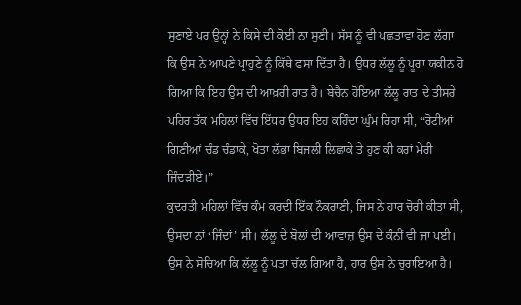ਸੁਣਾਏ ਪਰ ਉਨ੍ਹਾਂ ਨੇ ਕਿਸੇ ਦੀ ਕੋਈ ਨਾ ਸੁਣੀ। ਸੱਸ ਨੂੰ ਵੀ ਪਛਤਾਵਾ ਹੋਣ ਲੱਗਾ ਕਿ ਉਸ ਨੇ ਆਪਣੇ ਪ੍ਰਾਹੁਣੇ ਨੂੰ ਕਿੱਥੇ ਫਸਾ ਦਿੱਤਾ ਹੈ। ਉਧਰ ਲੱਲੂ ਨੂੰ ਪੂਰਾ ਯਕੀਨ ਹੋ ਗਿਆ ਕਿ ਇਹ ਉਸ ਦੀ ਆਖ਼ਰੀ ਰਾਤ ਹੈ। ਬੇਚੈਨ ਹੋਇਆ ਲੱਲੂ ਰਾਤ ਦੇ ਤੀਸਰੇ ਪਹਿਰ ਤੱਕ ਮਹਿਲਾਂ ਵਿੱਚ ਇੱਧਰ ਉਧਰ ਇਹ ਕਹਿੰਦਾ ਘੁੰਮ ਰਿਹਾ ਸੀ, “ਰੋਟੀਆਂ ਗਿਣੀਆਂ ਚੰਡ ਚੰਡਾਕੇ, ਖੋਤਾ ਲੱਭਾ ਬਿਜਲੀ ਲਿਛਾਕੇ ਤੇ ਹੁਣ ਕੀ ਕਰਾਂ ਮੇਰੀ ਜਿੰਦੜੀਏ।”
ਕੁਦਰਤੀ ਮਹਿਲਾਂ ਵਿੱਚ ਕੰਮ ਕਰਦੀ ਇੱਕ ਨੌਕਰਾਣੀ, ਜਿਸ ਨੇ ਹਾਰ ਚੋਰੀ ਕੀਤਾ ਸੀ, ਉਸਦਾ ਨਾਂ ‘ਜਿੰਦਾਂ’ ਸੀ। ਲੱਲੂ ਦੇ ਬੋਲਾਂ ਦੀ ਆਵਾਜ਼ ਉਸ ਦੇ ਕੰਨੀਂ ਵੀ ਜਾ ਪਈ। ਉਸ ਨੇ ਸੋਚਿਆ ਕਿ ਲੱਲੂ ਨੂੰ ਪਤਾ ਚੱਲ ਗਿਆ ਹੈ, ਹਾਰ ਉਸ ਨੇ ਚੁਰਾਇਆ ਹੈ।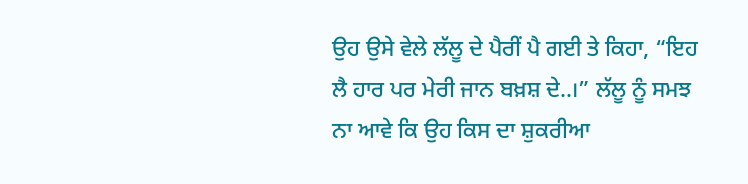ਉਹ ਉਸੇ ਵੇਲੇ ਲੱਲੂ ਦੇ ਪੈਰੀਂ ਪੈ ਗਈ ਤੇ ਕਿਹਾ, “ਇਹ ਲੈ ਹਾਰ ਪਰ ਮੇਰੀ ਜਾਨ ਬਖ਼ਸ਼ ਦੇ..।” ਲੱਲੂ ਨੂੰ ਸਮਝ ਨਾ ਆਵੇ ਕਿ ਉਹ ਕਿਸ ਦਾ ਸ਼ੁਕਰੀਆ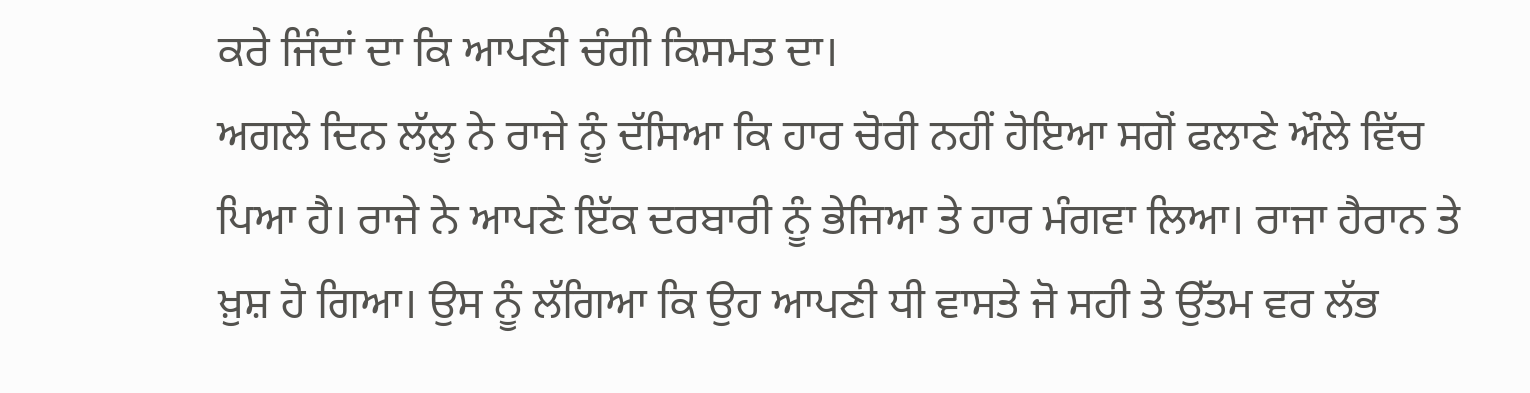ਕਰੇ ਜਿੰਦਾਂ ਦਾ ਕਿ ਆਪਣੀ ਚੰਗੀ ਕਿਸਮਤ ਦਾ।
ਅਗਲੇ ਦਿਨ ਲੱਲੂ ਨੇ ਰਾਜੇ ਨੂੰ ਦੱਸਿਆ ਕਿ ਹਾਰ ਚੋਰੀ ਨਹੀਂ ਹੋਇਆ ਸਗੋਂ ਫਲਾਣੇ ਔਲੇ ਵਿੱਚ ਪਿਆ ਹੈ। ਰਾਜੇ ਨੇ ਆਪਣੇ ਇੱਕ ਦਰਬਾਰੀ ਨੂੰ ਭੇਜਿਆ ਤੇ ਹਾਰ ਮੰਗਵਾ ਲਿਆ। ਰਾਜਾ ਹੈਰਾਨ ਤੇ ਖ਼ੁਸ਼ ਹੋ ਗਿਆ। ਉਸ ਨੂੰ ਲੱਗਿਆ ਕਿ ਉਹ ਆਪਣੀ ਧੀ ਵਾਸਤੇ ਜੋ ਸਹੀ ਤੇ ਉੱਤਮ ਵਰ ਲੱਭ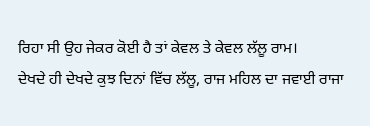ਰਿਹਾ ਸੀ ਉਹ ਜੇਕਰ ਕੋਈ ਹੈ ਤਾਂ ਕੇਵਲ ਤੇ ਕੇਵਲ ਲੱਲੂ ਰਾਮ।
ਦੇਖਦੇ ਹੀ ਦੇਖਦੇ ਕੁਝ ਦਿਨਾਂ ਵਿੱਚ ਲੱਲੂ, ਰਾਜ ਮਹਿਲ ਦਾ ਜਵਾਈ ਰਾਜਾ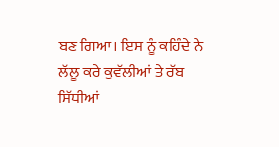ਬਣ ਗਿਆ। ਇਸ ਨੂੰ ਕਹਿੰਦੇ ਨੇ ਲੱਲੂ ਕਰੇ ਕੁਵੱਲੀਆਂ ਤੇ ਰੱਬ ਸਿੱਧੀਆਂ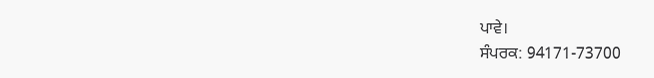ਪਾਵੇ।
ਸੰਪਰਕ: 94171-73700